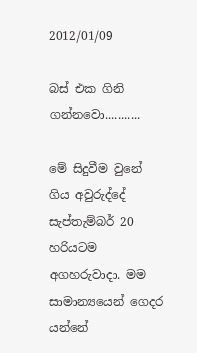2012/01/09

බස් එක ගිනි ගන්නවො...........

මේ සිදුවීම වුනේ ගිය අවුරුද්දේ සැප්තැම්බර් 20 හරියටම අගහරුවාදා. මම සාමාන්‍යයෙන් ගෙදර යන්නේ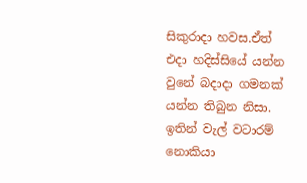සිකුරාදා හවස.ඒත් එදා හදිස්සියේ යන්න වුනේ බදාදා ගමනක් යන්න තිබුන නිසා. ඉතින් වැල් වටාරම් නොකියා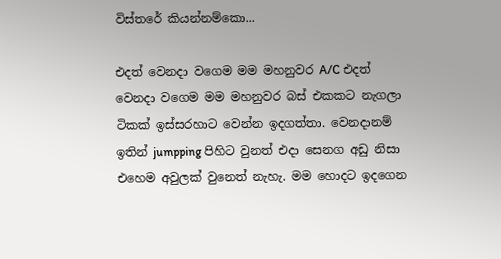විස්තරේ කියන්නම්කො...

එදත් වෙනදා වගෙම මම මහනුවර A/C එදත් වෙනදා වගෙම මම මහනුවර බස් එකකට නැගලා ටිකක් ඉස්සරහාට වෙන්න ඉදගත්තා. වෙනදානම් ඉතින් jumpping පිහිට වුනත් එදා සෙනග අඩු නිසා එහෙම අවුලක් වුනෙත් නැහැ. මම හොදට ඉදගෙන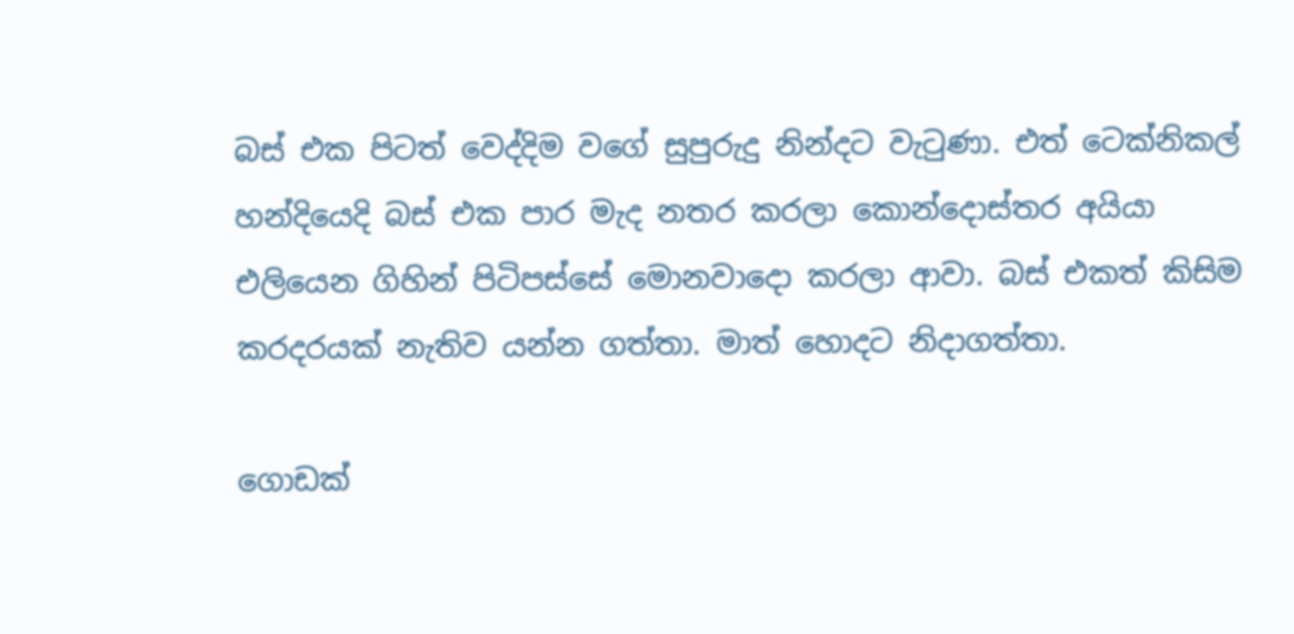බස් එක පිටත් වෙද්දිම වගේ සුපුරුදු නින්දට වැටුණා. එත් ටෙක්නිකල් හන්දියෙදි බස් එක පාර මැද නතර කරලා කොන්දොස්තර අයියා එලියෙන ගිහින් පිටිපස්සේ මොනවාදො කරලා ආවා. බස් එකත් කිසිම කරදරයක් නැතිව යන්න ගත්තා. මාත් හොදට නිදාගත්තා.

ගොඩක්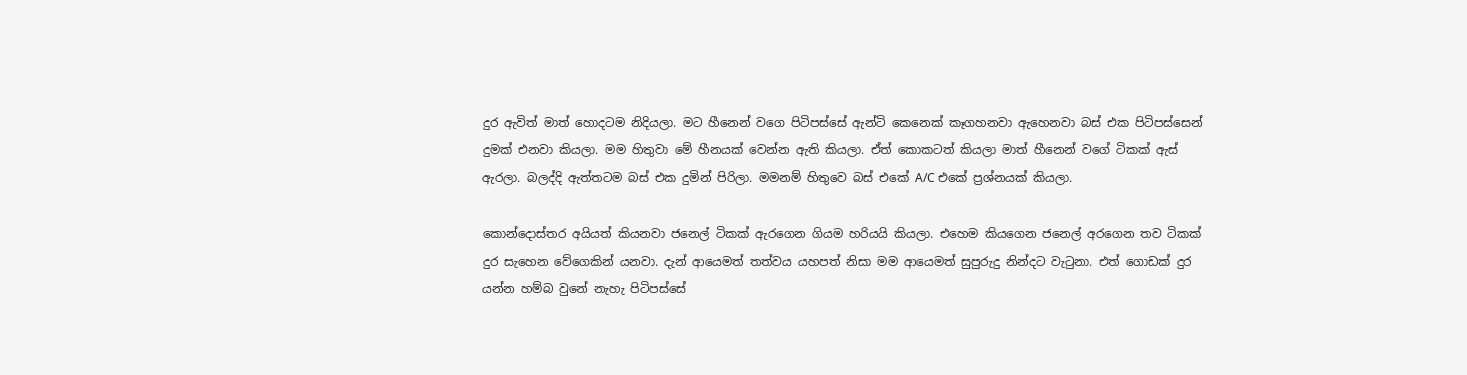දුර ඇවිත් මාත් හොදටම නිදියලා. මට හීනෙන් වගෙ පිටිපස්සේ ඇන්ටි කෙනෙක් කෑගහනවා ඇහෙනවා බස් එක පිටිපස්සෙන් දුමක් එනවා කියලා. මම හිතුවා මේ හීනයක් වෙන්න ඇති කියලා. ඒත් කොකටත් කියලා මාත් හීනෙන් වගේ ටිකක් ඇස් ඇරලා. බලද්දි ඇත්තටම බස් එක දුමින් පිරිලා. මමනම් හිතුවෙ බස් එකේ A/C එකේ ප්‍රශ්නයක් කියලා.

කොන්දොස්තර අයියත් කියනවා ජනෙල් ටිකක් ඇරගෙන ගියම හරියයි කියලා. එහෙම කියගෙන ජනෙල් අරගෙන තව ටිකක් දුර සැහෙන වේගෙකින් යනවා. දැන් ආයෙමත් තත්වය යහපත් නිසා මම ආයෙමත් සුපුරුදු නින්දට වැටුනා. එත් ගොඩක් දුර යන්න හම්බ වුනේ නැහැ පිටිපස්සේ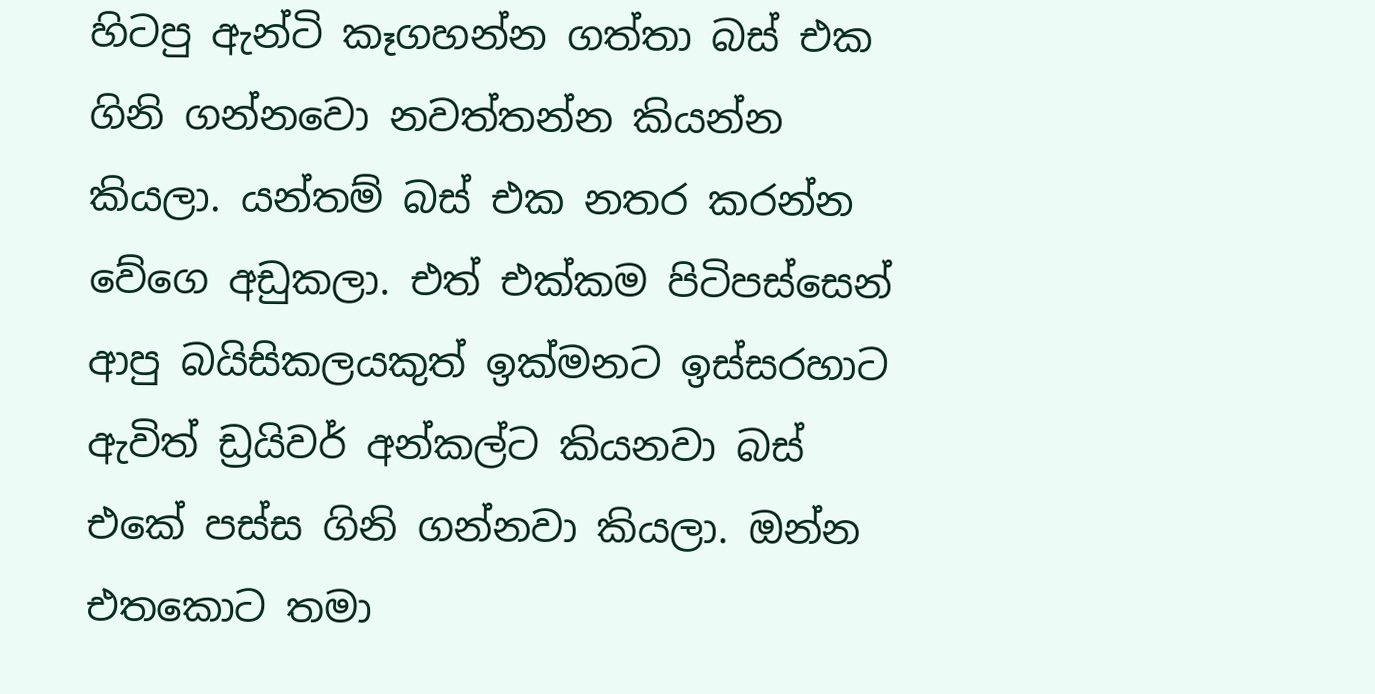හිටපු ඇන්ටි කෑගහන්න ගත්තා බස් එක ගිනි ගන්නවො නවත්තන්න කියන්න කියලා. යන්තම් බස් එක නතර කරන්න වේගෙ අඩුකලා. එත් එක්කම පිටිපස්සෙන් ආපු බයිසිකලයකුත් ඉක්මනට ඉස්සරහාට ඇවිත් ඩ්‍රයිවර් අන්කල්ට කියනවා බස් එකේ පස්ස ගිනි ගන්නවා කියලා. ඔන්න එතකොට තමා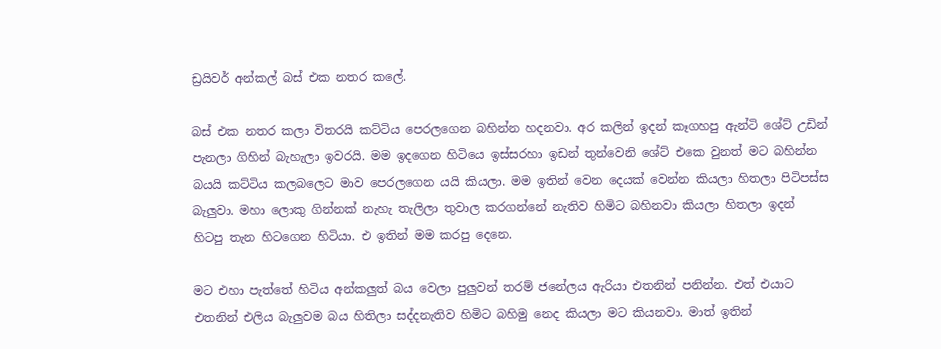ඩ්‍රයිවර් අන්කල් බස් එක නතර කලේ.

බස් එක නතර කලා විතරයි කට්ටිය පෙරලගෙන බහින්න හදනවා. අර කලින් ඉදන් කෑගහපු ඇන්ටි ශේට් උඩින් පැනලා ගිහින් බැහැලා ඉවරයි. මම ඉදගෙන හිටියෙ ඉස්සරහා ඉඩන් තුන්වෙනි ශේට් එකෙ වුනත් මට බහින්න බයයි කට්ටිය කලබලෙට මාව පෙරලගෙන යයි කියලා. මම ඉතින් වෙන දෙයක් වෙන්න කියලා හිතලා පිටිපස්ස බැලුවා. මහා ලොකු ගින්නක් නැහැ තැලිලා තුවාල කරගන්නේ නැතිව හිමිට බහිනවා කියලා හිතලා ඉදන් හිටපු තැන හිටගෙන හිටියා. එ ඉතින් මම කරපු දෙනෙ.

මට එහා පැත්තේ හිටිය අන්කලුත් බය වෙලා පුලුවන් තරම් ජනේලය ඇරියා එතනින් පනින්න. එත් එයාට එතනින් එලිය බැලුවම බය හිතිලා සද්දනැතිව හිමිට බහිමු නෙද කියලා මට කියනවා. මාත් ඉතින්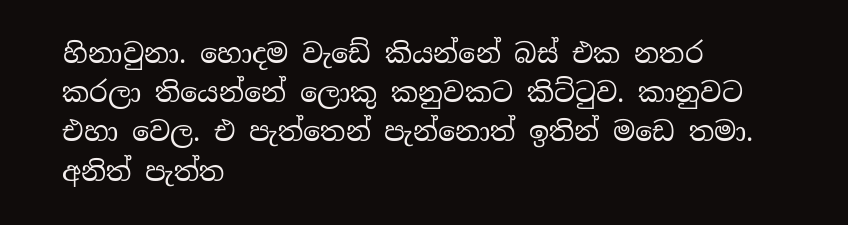හිනාවුනා. හොදම වැඩේ කියන්නේ බස් එක නතර කරලා තියෙන්නේ ලොකු කනුවකට කිට්ටුව. කානුවට එහා වෙල. එ පැත්තෙන් පැන්නොත් ඉතින් මඩෙ තමා. අනිත් පැත්ත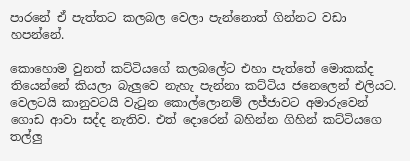පාරනේ ඒ පැත්තට කලබල වෙලා පැන්නොත් ගින්නට වඩා හපන්නේ.

කොහොම වුනත් කට්ටියගේ කලබලේට එහා පැත්තේ මොකක්ද තියෙන්නේ කියලා බැලුවෙ නැහැ පැන්නා කට්ටිය ජනෙලෙන් එලියට. වෙලටයි කානුවටයි වැටුන කොල්ලොනම් ලජ්ජාවට අමාරුවෙන් ගොඩ ආවා සද්ද නැතිව. එත් දොරෙන් බහින්න ගිහින් කට්ටියගෙ තල්ලු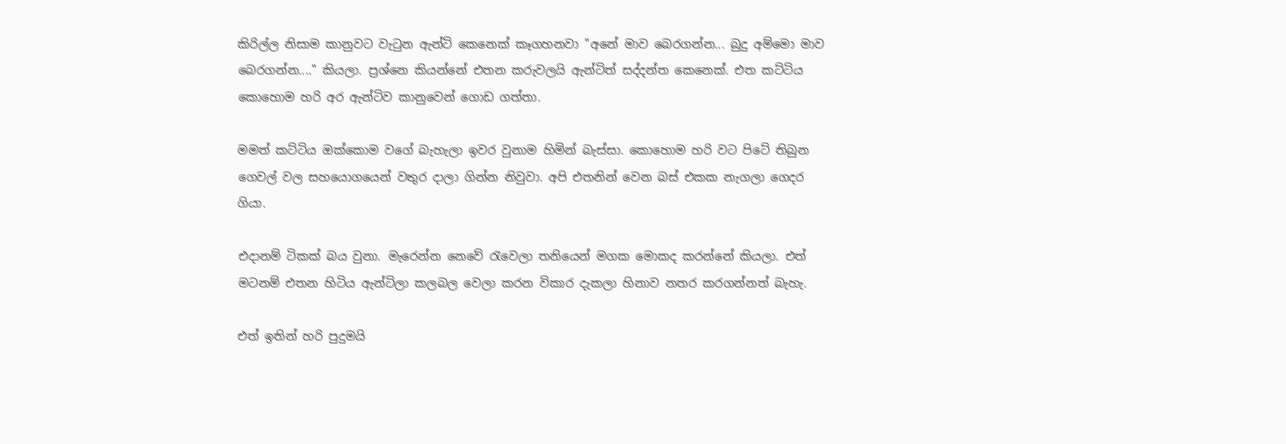කිරිල්ල නිසාම කානුවට වැටුන ඇන්ටි කෙනෙක් කෑගහනවා "අනේ මාව බෙරගන්න... බුදු අම්මො මාව බෙරගන්න...." කියලා. ප්‍රශ්නෙ කියන්නේ එතන කරුවලයි ඇන්ටිත් සද්දන්ත කෙනෙක්. එත කට්ටිය කොහොම හරි අර ඇන්ටිව කානුවෙන් ගොඩ ගත්තා.

මමත් කට්ටිය ඔක්කොම වගේ බැහැලා ඉවර වුනාම හිමින් බැස්සා. කොහොම හරි වට පිටේ තිබුන ගෙවල් වල සහයොගයෙන් වතුර දාලා ගින්න නිවුවා. අපි එතනින් වෙන බස් එකක නැගලා ගෙදර ගියා.

එදානම් ටිකක් බය වුනා. මැරෙන්න නෙවේ රැවෙලා තනියෙන් මගක මොකද කරන්නේ කියලා. එත් මටනම් එතන හිටිය ඇන්ටිලා කලබල වෙලා කරන විකාර දැකලා හිනාව නතර කරගන්නත් බැහැ.

එත් ඉතින් හරි පුදුමයි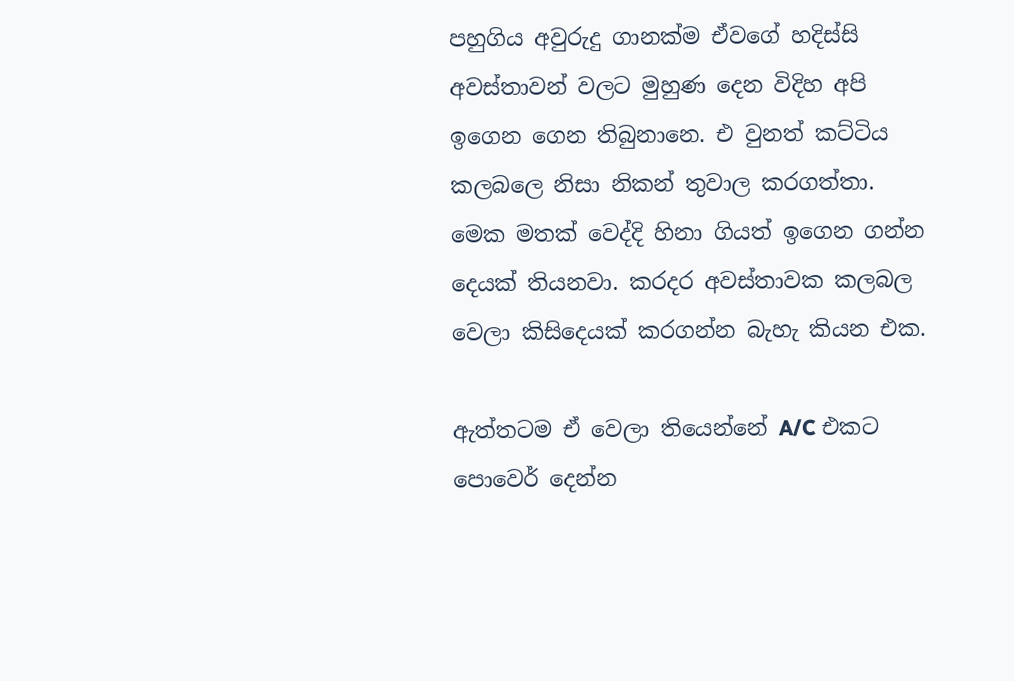පහුගිය අවුරුදු ගානක්ම ඒවගේ හදිස්සි අවස්තාවන් වලට මුහුණ දෙන විදිහ අපි ඉගෙන ගෙන තිබුනානෙ. එ වුනත් කට්ටිය කලබලෙ නිසා නිකන් තුවාල කරගත්තා. මෙක මතක් වෙද්දි හිනා ගියත් ඉගෙන ගන්න දෙයක් තියනවා. කරදර අවස්තාවක කලබල වෙලා කිසිදෙයක් කරගන්න බැහැ කියන එක.

ඇත්තටම ඒ වෙලා තියෙන්නේ A/C එකට පොවෙර් දෙන්න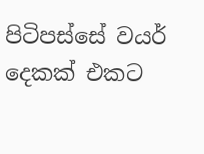පිටිපස්සේ වයර් දෙකක් එකට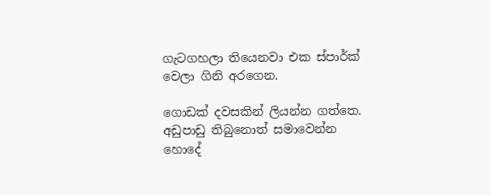ගැටගහලා තියෙනවා එක ස්පාර්ක් වෙලා ගිනි අරගෙන.

ගොඩක් දවසකින් ලියන්න ගත්තෙ. අඩුපාඩු තිබුනොත් සමාවෙන්න හොදේ